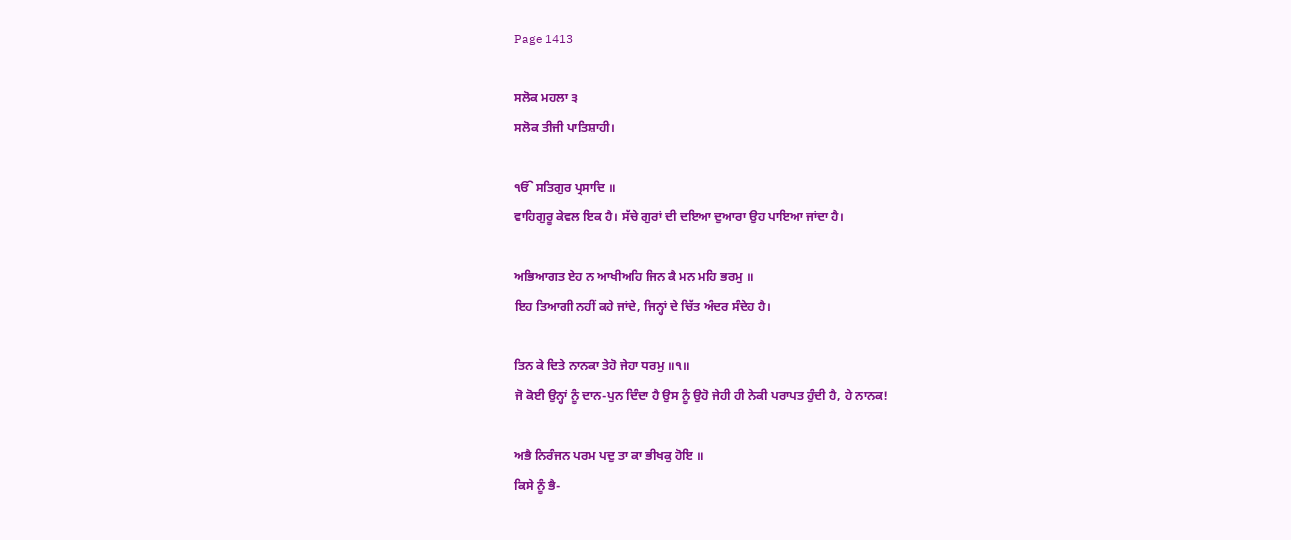Page 1413

ਸਲੋਕ ਮਹਲਾ ੩
ਸਲੋਕ ਤੀਜੀ ਪਾਤਿਸ਼ਾਹੀ।

ੴ ਸਤਿਗੁਰ ਪ੍ਰਸਾਦਿ ॥
ਵਾਹਿਗੁਰੂ ਕੇਵਲ ਇਕ ਹੈ। ਸੱਚੇ ਗੁਰਾਂ ਦੀ ਦਇਆ ਦੁਆਰਾ ਉਹ ਪਾਇਆ ਜਾਂਦਾ ਹੈ।

ਅਭਿਆਗਤ ਏਹ ਨ ਆਖੀਅਹਿ ਜਿਨ ਕੈ ਮਨ ਮਹਿ ਭਰਮੁ ॥
ਇਹ ਤਿਆਗੀ ਨਹੀਂ ਕਹੇ ਜਾਂਦੇ, ਜਿਨ੍ਹਾਂ ਦੇ ਚਿੱਤ ਅੰਦਰ ਸੰਦੇਹ ਹੈ।

ਤਿਨ ਕੇ ਦਿਤੇ ਨਾਨਕਾ ਤੇਹੋ ਜੇਹਾ ਧਰਮੁ ॥੧॥
ਜੋ ਕੋਈ ਉਨ੍ਹਾਂ ਨੂੰ ਦਾਨ-ਪੁਨ ਦਿੰਦਾ ਹੈ ਉਸ ਨੂੰ ਉਹੋ ਜੇਹੀ ਹੀ ਨੇਕੀ ਪਰਾਪਤ ਹੁੰਦੀ ਹੈ, ਹੇ ਨਾਨਕ!

ਅਭੈ ਨਿਰੰਜਨ ਪਰਮ ਪਦੁ ਤਾ ਕਾ ਭੀਖਕੁ ਹੋਇ ॥
ਕਿਸੇ ਨੂੰ ਭੈ-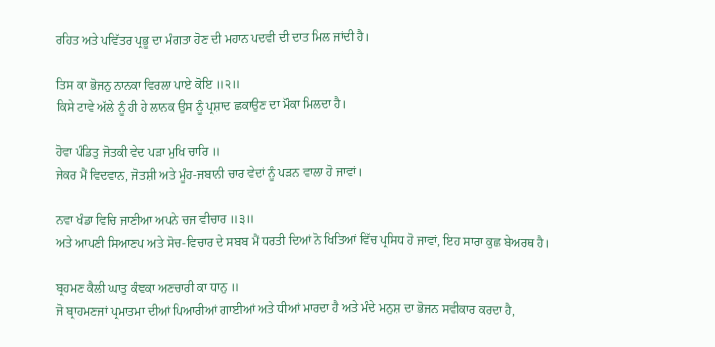ਰਹਿਤ ਅਤੇ ਪਵਿੱਤਰ ਪ੍ਰਭੂ ਦਾ ਮੰਗਤਾ ਹੋਣ ਦੀ ਮਹਾਨ ਪਦਵੀ ਦੀ ਦਾਤ ਮਿਲ ਜਾਂਦੀ ਹੈ।

ਤਿਸ ਕਾ ਭੋਜਨੁ ਨਾਨਕਾ ਵਿਰਲਾ ਪਾਏ ਕੋਇ ॥੨॥
ਕਿਸੇ ਟਾਵੇ ਅੱਲੇ ਨੂੰ ਹੀ ਹੇ ਲਾਨਕ ਉਸ ਨੂੰ ਪ੍ਰਸ਼ਾਦ ਛਕਾਉਣ ਦਾ ਮੌਕਾ ਮਿਲਦਾ ਹੈ।

ਹੋਵਾ ਪੰਡਿਤੁ ਜੋਤਕੀ ਵੇਦ ਪੜਾ ਮੁਖਿ ਚਾਰਿ ॥
ਜੇਕਰ ਮੈਂ ਵਿਦਵਾਨ, ਜੋਤਸ਼ੀ ਅਤੇ ਮੂੰਹ-ਜਬਾਨੀ ਚਾਰ ਵੇਦਾਂ ਨੂੰ ਪੜਨ ਵਾਲਾ ਹੋ ਜਾਵਾਂ।

ਨਵਾ ਖੰਡਾ ਵਿਚਿ ਜਾਣੀਆ ਅਪਨੇ ਚਜ ਵੀਚਾਰ ॥੩॥
ਅਤੇ ਆਪਣੀ ਸਿਆਣਪ ਅਤੇ ਸੋਚ-ਵਿਚਾਰ ਦੇ ਸਬਬ ਮੈਂ ਧਰਤੀ ਦਿਆਂ ਨੋ ਖਿਤਿਆਂ ਵਿੱਚ ਪ੍ਰਸਿਧ ਹੋ ਜਾਵਾਂ, ਇਹ ਸਾਰਾ ਕੁਛ ਬੇਅਰਥ ਹੈ।

ਬ੍ਰਹਮਣ ਕੈਲੀ ਘਾਤੁ ਕੰਞਕਾ ਅਣਚਾਰੀ ਕਾ ਧਾਨੁ ॥
ਜੋ ਬ੍ਰਾਹਮਣਜਾਂ ਪ੍ਰਮਾਤਮਾ ਦੀਆਂ ਪਿਆਰੀਆਂ ਗਾਈਆਂ ਅਤੇ ਧੀਆਂ ਮਾਰਦਾ ਹੈ ਅਤੇ ਮੰਦੇ ਮਨੁਸ਼ ਦਾ ਭੋਜਨ ਸਵੀਕਾਰ ਕਰਦਾ ਹੈ,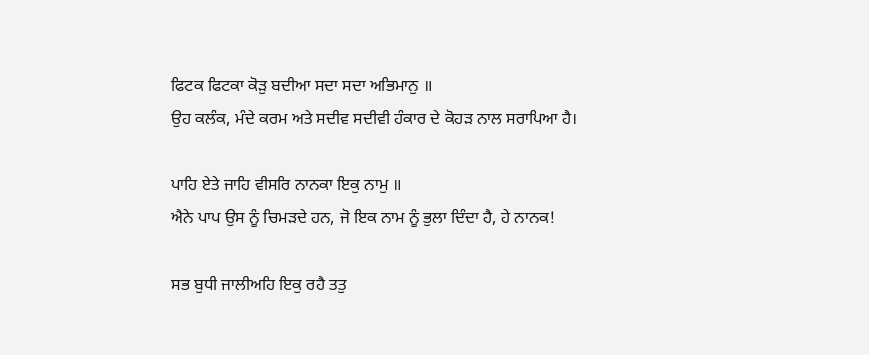ਫਿਟਕ ਫਿਟਕਾ ਕੋੜੁ ਬਦੀਆ ਸਦਾ ਸਦਾ ਅਭਿਮਾਨੁ ॥
ਉਹ ਕਲੰਕ, ਮੰਦੇ ਕਰਮ ਅਤੇ ਸਦੀਵ ਸਦੀਵੀ ਹੰਕਾਰ ਦੇ ਕੋਹੜ ਨਾਲ ਸਰਾਪਿਆ ਹੈ।

ਪਾਹਿ ਏਤੇ ਜਾਹਿ ਵੀਸਰਿ ਨਾਨਕਾ ਇਕੁ ਨਾਮੁ ॥
ਐਨੇ ਪਾਪ ਉਸ ਨੂੰ ਚਿਮੜਦੇ ਹਨ, ਜੋ ਇਕ ਨਾਮ ਨੂੰ ਭੁਲਾ ਦਿੰਦਾ ਹੈ, ਹੇ ਨਾਨਕ!

ਸਭ ਬੁਧੀ ਜਾਲੀਅਹਿ ਇਕੁ ਰਹੈ ਤਤੁ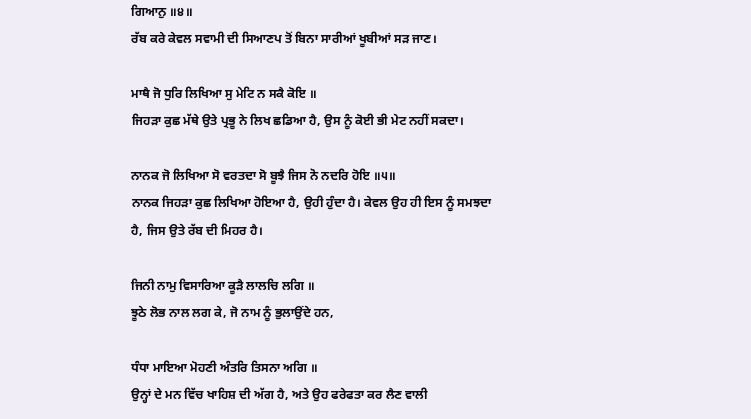ਗਿਆਨੁ ॥੪॥
ਰੱਬ ਕਰੇ ਕੇਵਲ ਸਵਾਮੀ ਦੀ ਸਿਆਣਪ ਤੋਂ ਬਿਨਾ ਸਾਰੀਆਂ ਖੂਬੀਆਂ ਸੜ ਜਾਣ।

ਮਾਥੈ ਜੋ ਧੁਰਿ ਲਿਖਿਆ ਸੁ ਮੇਟਿ ਨ ਸਕੈ ਕੋਇ ॥
ਜਿਹੜਾ ਕੁਛ ਮੱਥੇ ਉਤੇ ਪ੍ਰਭੂ ਨੇ ਲਿਖ ਛਡਿਆ ਹੈ, ਉਸ ਨੂੰ ਕੋਈ ਭੀ ਮੇਟ ਨਹੀਂ ਸਕਦਾ।

ਨਾਨਕ ਜੋ ਲਿਖਿਆ ਸੋ ਵਰਤਦਾ ਸੋ ਬੂਝੈ ਜਿਸ ਨੋ ਨਦਰਿ ਹੋਇ ॥੫॥
ਨਾਨਕ ਜਿਹੜਾ ਕੁਛ ਲਿਖਿਆ ਹੋਇਆ ਹੈ, ਉਹੀ ਹੁੰਦਾ ਹੈ। ਕੇਵਲ ਉਹ ਹੀ ਇਸ ਨੂੰ ਸਮਝਦਾ ਹੈ, ਜਿਸ ਉਤੇ ਰੱਬ ਦੀ ਮਿਹਰ ਹੈ।

ਜਿਨੀ ਨਾਮੁ ਵਿਸਾਰਿਆ ਕੂੜੈ ਲਾਲਚਿ ਲਗਿ ॥
ਝੂਠੇ ਲੋਭ ਨਾਲ ਲਗ ਕੇ, ਜੋ ਨਾਮ ਨੂੰ ਭੁਲਾਉਂਦੇ ਹਨ,

ਧੰਧਾ ਮਾਇਆ ਮੋਹਣੀ ਅੰਤਰਿ ਤਿਸਨਾ ਅਗਿ ॥
ਉਨ੍ਹਾਂ ਦੇ ਮਨ ਵਿੱਚ ਖਾਹਿਸ਼ ਦੀ ਅੱਗ ਹੈ, ਅਤੇ ਉਹ ਫਰੇਫਤਾ ਕਰ ਲੈਣ ਵਾਲੀ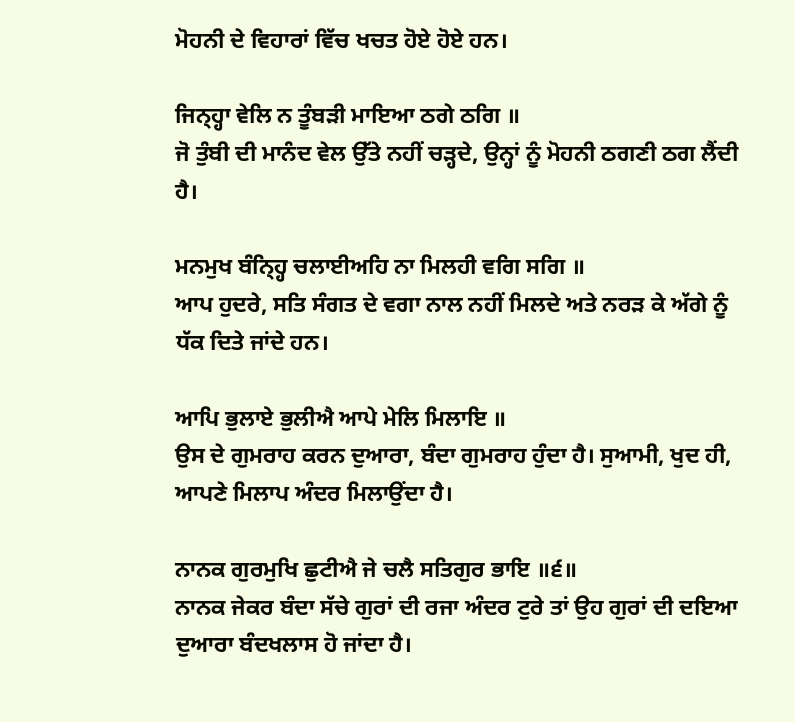ਮੋਹਨੀ ਦੇ ਵਿਹਾਰਾਂ ਵਿੱਚ ਖਚਤ ਹੋਏ ਹੋਏ ਹਨ।

ਜਿਨ੍ਹ੍ਹਾ ਵੇਲਿ ਨ ਤੂੰਬੜੀ ਮਾਇਆ ਠਗੇ ਠਗਿ ॥
ਜੋ ਤੁੰਬੀ ਦੀ ਮਾਨੰਦ ਵੇਲ ਉੱਤੇ ਨਹੀਂ ਚੜ੍ਹਦੇ, ਉਨ੍ਹਾਂ ਨੂੰ ਮੋਹਨੀ ਠਗਣੀ ਠਗ ਲੈਂਦੀ ਹੈ।

ਮਨਮੁਖ ਬੰਨ੍ਹ੍ਹਿ ਚਲਾਈਅਹਿ ਨਾ ਮਿਲਹੀ ਵਗਿ ਸਗਿ ॥
ਆਪ ਹੁਦਰੇ, ਸਤਿ ਸੰਗਤ ਦੇ ਵਗਾ ਨਾਲ ਨਹੀਂ ਮਿਲਦੇ ਅਤੇ ਨਰੜ ਕੇ ਅੱਗੇ ਨੂੰ ਧੱਕ ਦਿਤੇ ਜਾਂਦੇ ਹਨ।

ਆਪਿ ਭੁਲਾਏ ਭੁਲੀਐ ਆਪੇ ਮੇਲਿ ਮਿਲਾਇ ॥
ਉਸ ਦੇ ਗੁਮਰਾਹ ਕਰਨ ਦੁਆਰਾ, ਬੰਦਾ ਗੁਮਰਾਹ ਹੁੰਦਾ ਹੈ। ਸੁਆਮੀ, ਖੁਦ ਹੀ, ਆਪਣੇ ਮਿਲਾਪ ਅੰਦਰ ਮਿਲਾਉਂਦਾ ਹੈ।

ਨਾਨਕ ਗੁਰਮੁਖਿ ਛੁਟੀਐ ਜੇ ਚਲੈ ਸਤਿਗੁਰ ਭਾਇ ॥੬॥
ਨਾਨਕ ਜੇਕਰ ਬੰਦਾ ਸੱਚੇ ਗੁਰਾਂ ਦੀ ਰਜਾ ਅੰਦਰ ਟੁਰੇ ਤਾਂ ਉਹ ਗੁਰਾਂ ਦੀ ਦਇਆ ਦੁਆਰਾ ਬੰਦਖਲਾਸ ਹੋ ਜਾਂਦਾ ਹੈ।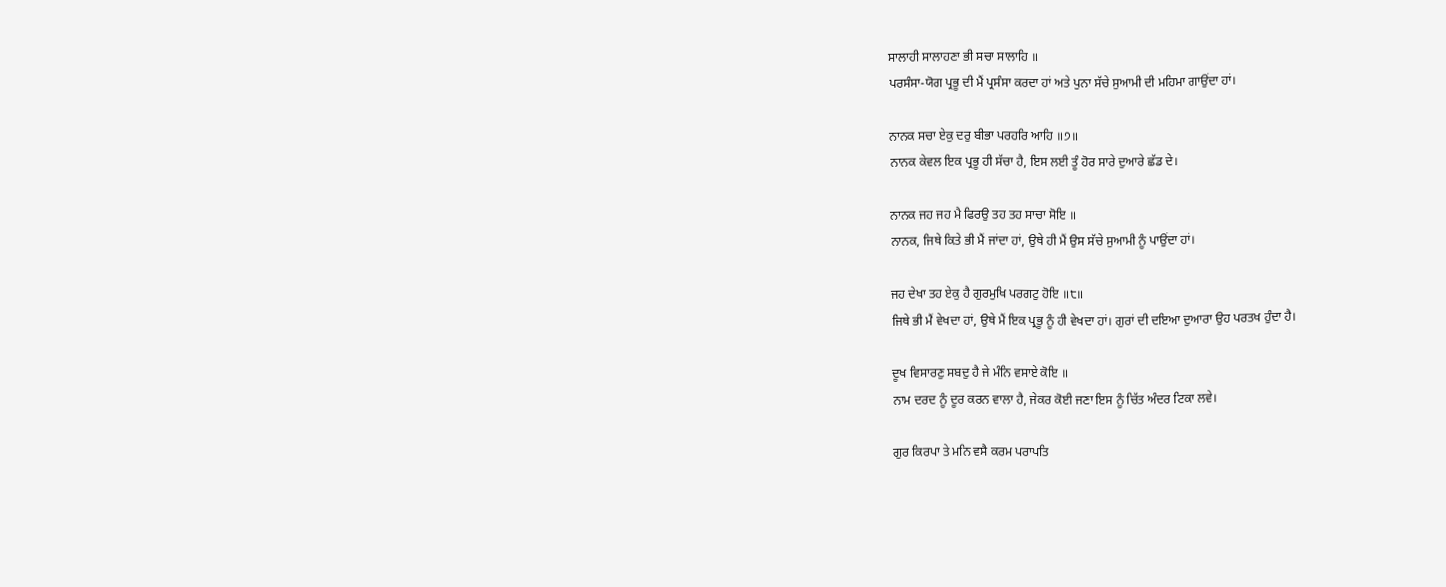ਸਾਲਾਹੀ ਸਾਲਾਹਣਾ ਭੀ ਸਚਾ ਸਾਲਾਹਿ ॥
ਪਰਸੰਸਾ-ਯੋਗ ਪ੍ਰਭੂ ਦੀ ਮੈਂ ਪ੍ਰਸੰਸਾ ਕਰਦਾ ਹਾਂ ਅਤੇ ਪੁਨਾ ਸੱਚੇ ਸੁਆਮੀ ਦੀ ਮਹਿਮਾ ਗਾਉਂਦਾ ਹਾਂ।

ਨਾਨਕ ਸਚਾ ਏਕੁ ਦਰੁ ਬੀਭਾ ਪਰਹਰਿ ਆਹਿ ॥੭॥
ਨਾਨਕ ਕੇਵਲ ਇਕ ਪ੍ਰਭੂ ਹੀ ਸੱਚਾ ਹੈ, ਇਸ ਲਈ ਤੂੰ ਹੋਰ ਸਾਰੇ ਦੁਆਰੇ ਛੱਡ ਦੇ।

ਨਾਨਕ ਜਹ ਜਹ ਮੈ ਫਿਰਉ ਤਹ ਤਹ ਸਾਚਾ ਸੋਇ ॥
ਨਾਨਕ, ਜਿਥੇ ਕਿਤੇ ਭੀ ਮੈਂ ਜਾਂਦਾ ਹਾਂ, ਉਥੇ ਹੀ ਮੈਂ ਉਸ ਸੱਚੇ ਸੁਆਮੀ ਨੂੰ ਪਾਉਂਦਾ ਹਾਂ।

ਜਹ ਦੇਖਾ ਤਹ ਏਕੁ ਹੈ ਗੁਰਮੁਖਿ ਪਰਗਟੁ ਹੋਇ ॥੮॥
ਜਿਥੇ ਭੀ ਮੈਂ ਵੇਖਦਾ ਹਾਂ, ਉਥੇ ਮੈਂ ਇਕ ਪ੍ਰਭੂ ਨੂੰ ਹੀ ਵੇਖਦਾ ਹਾਂ। ਗੁਰਾਂ ਦੀ ਦਇਆ ਦੁਆਰਾ ਉਹ ਪਰਤਖ ਹੁੰਦਾ ਹੈ।

ਦੂਖ ਵਿਸਾਰਣੁ ਸਬਦੁ ਹੈ ਜੇ ਮੰਨਿ ਵਸਾਏ ਕੋਇ ॥
ਨਾਮ ਦਰਦ ਨੂੰ ਦੂਰ ਕਰਨ ਵਾਲਾ ਹੈ, ਜੇਕਰ ਕੋਈ ਜਣਾ ਇਸ ਨੂੰ ਚਿੱਤ ਅੰਦਰ ਟਿਕਾ ਲਵੇ।

ਗੁਰ ਕਿਰਪਾ ਤੇ ਮਨਿ ਵਸੈ ਕਰਮ ਪਰਾਪਤਿ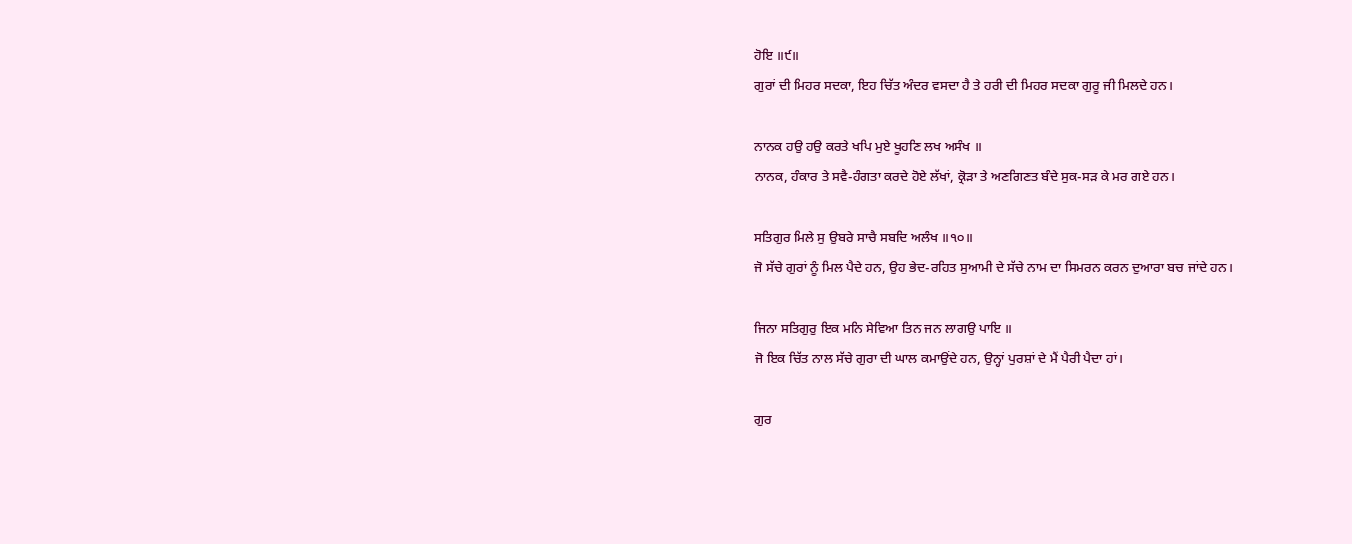ਹੋਇ ॥੯॥
ਗੁਰਾਂ ਦੀ ਮਿਹਰ ਸਦਕਾ, ਇਹ ਚਿੱਤ ਅੰਦਰ ਵਸਦਾ ਹੈ ਤੇ ਹਰੀ ਦੀ ਮਿਹਰ ਸਦਕਾ ਗੁਰੂ ਜੀ ਮਿਲਦੇ ਹਨ।

ਨਾਨਕ ਹਉ ਹਉ ਕਰਤੇ ਖਪਿ ਮੁਏ ਖੂਹਣਿ ਲਖ ਅਸੰਖ ॥
ਨਾਨਕ, ਹੰਕਾਰ ਤੇ ਸਵੈ-ਹੰਗਤਾ ਕਰਦੇ ਹੋਏ ਲੱਖਾਂ, ਕ੍ਰੋੜਾ ਤੇ ਅਣਗਿਣਤ ਬੰਦੇ ਸੁਕ-ਸੜ ਕੇ ਮਰ ਗਏ ਹਨ।

ਸਤਿਗੁਰ ਮਿਲੇ ਸੁ ਉਬਰੇ ਸਾਚੈ ਸਬਦਿ ਅਲੰਖ ॥੧੦॥
ਜੋ ਸੱਚੇ ਗੁਰਾਂ ਨੂੰ ਮਿਲ ਪੈਦੇ ਹਨ, ਉਹ ਭੇਦ-ਰਹਿਤ ਸੁਆਮੀ ਦੇ ਸੱਚੇ ਨਾਮ ਦਾ ਸਿਮਰਨ ਕਰਨ ਦੁਆਰਾ ਬਚ ਜਾਂਦੇ ਹਨ।

ਜਿਨਾ ਸਤਿਗੁਰੁ ਇਕ ਮਨਿ ਸੇਵਿਆ ਤਿਨ ਜਨ ਲਾਗਉ ਪਾਇ ॥
ਜੋ ਇਕ ਚਿੱਤ ਨਾਲ ਸੱਚੇ ਗੁਰਾ ਦੀ ਘਾਲ ਕਮਾਉਂਦੇ ਹਨ, ਉਨ੍ਹਾਂ ਪੁਰਸ਼ਾਂ ਦੇ ਮੈਂ ਪੈਰੀ ਪੈਦਾ ਹਾਂ।

ਗੁਰ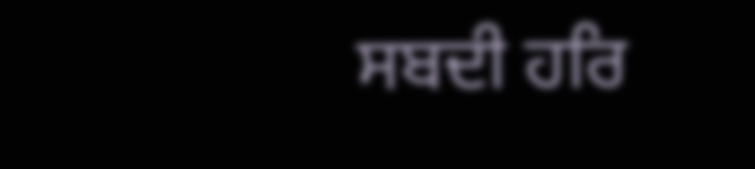ਸਬਦੀ ਹਰਿ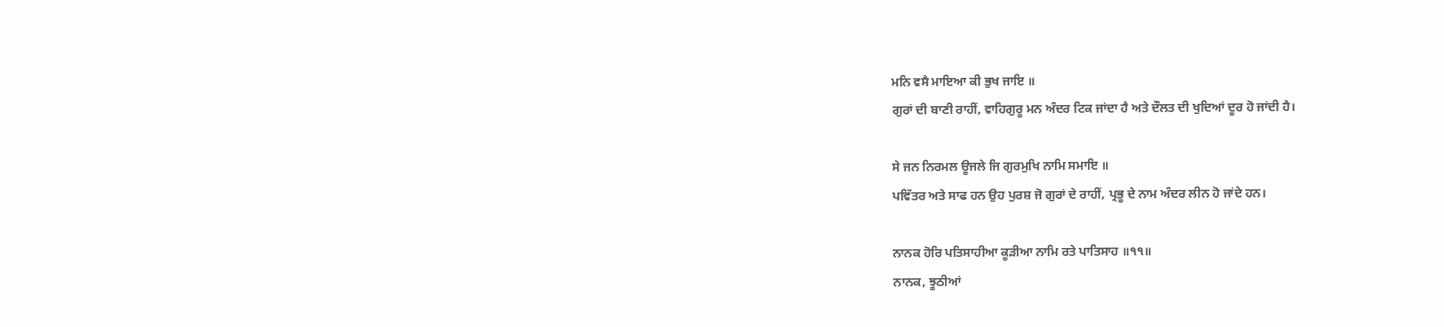ਮਨਿ ਵਸੈ ਮਾਇਆ ਕੀ ਭੁਖ ਜਾਇ ॥
ਗੁਰਾਂ ਦੀ ਬਾਣੀ ਰਾਹੀਂ, ਵਾਹਿਗੁਰੂ ਮਨ ਅੰਦਰ ਟਿਕ ਜਾਂਦਾ ਹੈ ਅਤੇ ਦੌਲਤ ਦੀ ਖੁਦਿਆਂ ਦੂਰ ਹੋ ਜਾਂਦੀ ਹੈ।

ਸੇ ਜਨ ਨਿਰਮਲ ਊਜਲੇ ਜਿ ਗੁਰਮੁਖਿ ਨਾਮਿ ਸਮਾਇ ॥
ਪਵਿੱਤਰ ਅਤੇ ਸਾਫ ਹਨ ਉਹ ਪੁਰਸ਼ ਜੋ ਗੁਰਾਂ ਦੇ ਰਾਹੀਂ, ਪ੍ਰਭੂ ਦੇ ਨਾਮ ਅੰਦਰ ਲੀਨ ਹੋ ਜਾਂਦੇ ਹਨ।

ਨਾਨਕ ਹੋਰਿ ਪਤਿਸਾਹੀਆ ਕੂੜੀਆ ਨਾਮਿ ਰਤੇ ਪਾਤਿਸਾਹ ॥੧੧॥
ਨਾਨਕ, ਝੂਠੀਆਂ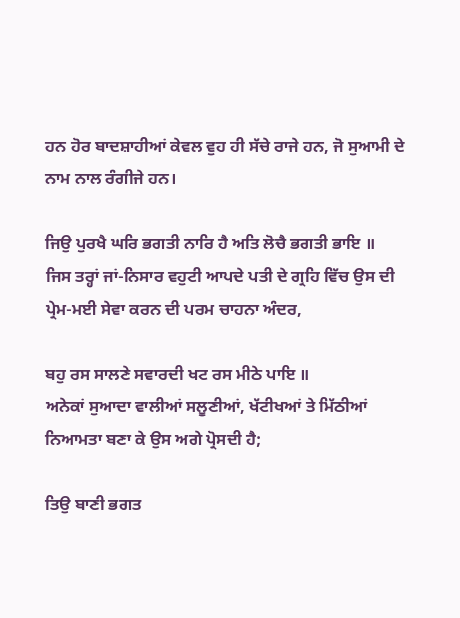ਹਨ ਹੋਰ ਬਾਦਸ਼ਾਹੀਆਂ ਕੇਵਲ ਵੁਹ ਹੀ ਸੱਚੇ ਰਾਜੇ ਹਨ, ਜੋ ਸੁਆਮੀ ਦੇ ਨਾਮ ਨਾਲ ਰੰਗੀਜੇ ਹਨ।

ਜਿਉ ਪੁਰਖੈ ਘਰਿ ਭਗਤੀ ਨਾਰਿ ਹੈ ਅਤਿ ਲੋਚੈ ਭਗਤੀ ਭਾਇ ॥
ਜਿਸ ਤਰ੍ਹਾਂ ਜਾਂ-ਨਿਸਾਰ ਵਹੁਟੀ ਆਪਦੇ ਪਤੀ ਦੇ ਗ੍ਰਹਿ ਵਿੱਚ ਉਸ ਦੀ ਪ੍ਰੇਮ-ਮਈ ਸੇਵਾ ਕਰਨ ਦੀ ਪਰਮ ਚਾਹਨਾ ਅੰਦਰ,

ਬਹੁ ਰਸ ਸਾਲਣੇ ਸਵਾਰਦੀ ਖਟ ਰਸ ਮੀਠੇ ਪਾਇ ॥
ਅਨੇਕਾਂ ਸੁਆਦਾ ਵਾਲੀਆਂ ਸਲੂਣੀਆਂ, ਖੱਟੀਖਆਂ ਤੇ ਮਿੱਠੀਆਂ ਨਿਆਮਤਾ ਬਣਾ ਕੇ ਉਸ ਅਗੇ ਪ੍ਰੋਸਦੀ ਹੈ;

ਤਿਉ ਬਾਣੀ ਭਗਤ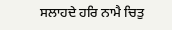ਸਲਾਹਦੇ ਹਰਿ ਨਾਮੈ ਚਿਤੁ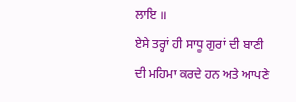ਲਾਇ ॥
ਏਸੇ ਤਰ੍ਹਾਂ ਹੀ ਸਾਧੂ ਗੁਰਾਂ ਦੀ ਬਾਣੀ ਦੀ ਮਹਿਮਾ ਕਰਦੇ ਹਨ ਅਤੇ ਆਪਣੇ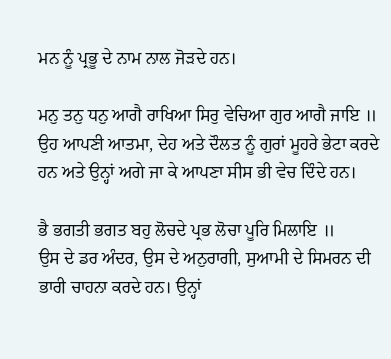ਮਨ ਨੂੰ ਪ੍ਰਭੂ ਦੇ ਨਾਮ ਨਾਲ ਜੋੜਦੇ ਹਨ।

ਮਨੁ ਤਨੁ ਧਨੁ ਆਗੈ ਰਾਖਿਆ ਸਿਰੁ ਵੇਚਿਆ ਗੁਰ ਆਗੈ ਜਾਇ ॥
ਉਹ ਆਪਣੀ ਆਤਮਾ, ਦੇਹ ਅਤੇ ਦੌਲਤ ਨੂੰ ਗੁਰਾਂ ਮੂਹਰੇ ਭੇਟਾ ਕਰਦੇ ਹਨ ਅਤੇ ਉਨ੍ਹਾਂ ਅਗੇ ਜਾ ਕੇ ਆਪਣਾ ਸੀਸ ਭੀ ਵੇਚ ਦਿੰਦੇ ਹਨ।

ਭੈ ਭਗਤੀ ਭਗਤ ਬਹੁ ਲੋਚਦੇ ਪ੍ਰਭ ਲੋਚਾ ਪੂਰਿ ਮਿਲਾਇ ॥
ਉਸ ਦੇ ਡਰ ਅੰਦਰ, ਉਸ ਦੇ ਅਨੁਰਾਗੀ, ਸੁਆਮੀ ਦੇ ਸਿਮਰਨ ਦੀ ਭਾਰੀ ਚਾਹਨਾ ਕਰਦੇ ਹਨ। ਉਨ੍ਹਾਂ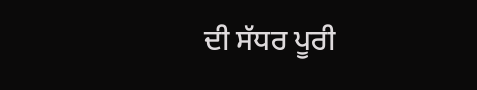ਦੀ ਸੱਧਰ ਪੂਰੀ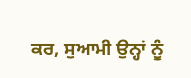ਕਰ, ਸੁਆਮੀ ਉਨ੍ਹਾਂ ਨੂੰ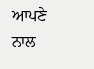ਆਪਣੇ ਨਾਲ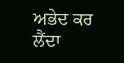ਅਭੇਦ ਕਰ ਲੈਂਦਾ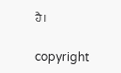ਹੈ।

copyright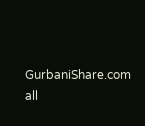GurbaniShare.com all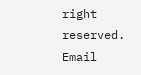right reserved. Email